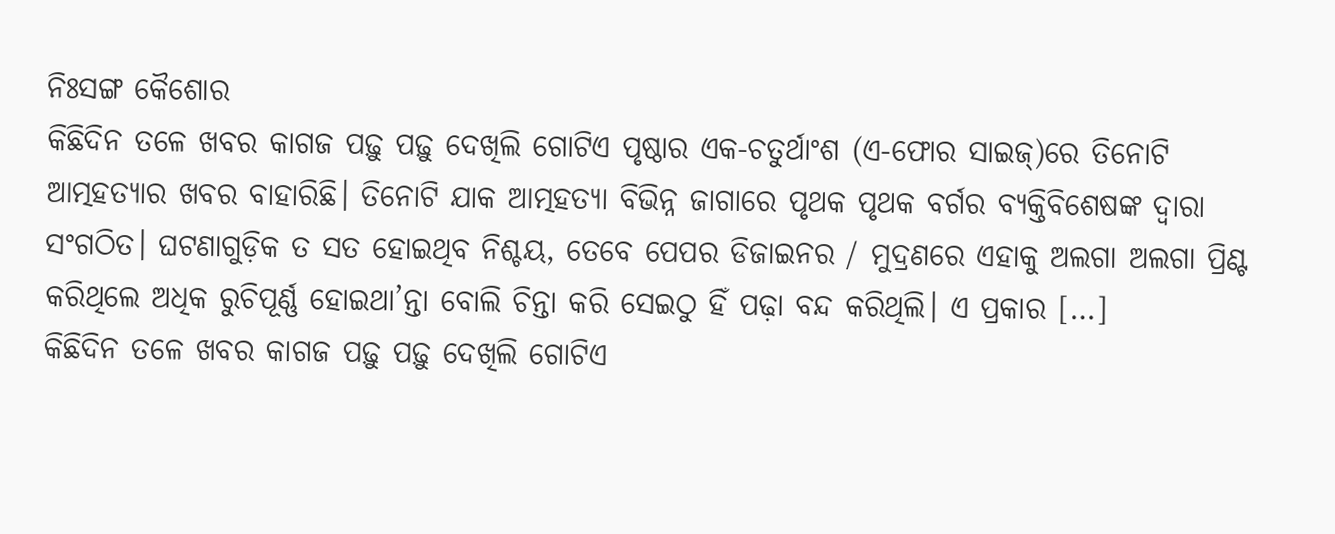ନିଃସଙ୍ଗ କୈଶୋର
କିଛିଦିନ ତଳେ ଖବର କାଗଜ ପଢ଼ୁ ପଢ଼ୁ ଦେଖିଲି ଗୋଟିଏ ପୃଷ୍ଠାର ଏକ-ଚତୁର୍ଥାଂଶ (ଏ-ଫୋର ସାଇଜ୍)ରେ ତିନୋଟି ଆତ୍ମହତ୍ୟାର ଖବର ବାହାରିଛି। ତିନୋଟି ଯାକ ଆତ୍ମହତ୍ୟା ବିଭିନ୍ନ ଜାଗାରେ ପୃଥକ ପୃଥକ ବର୍ଗର ବ୍ୟକ୍ତିବିଶେଷଙ୍କ ଦ୍ୱାରା ସଂଗଠିତ। ଘଟଣାଗୁଡ଼ିକ ତ ସତ ହୋଇଥିବ ନିଶ୍ଚୟ, ତେବେ ପେପର ଡିଜାଇନର / ମୁଦ୍ରଣରେ ଏହାକୁ ଅଲଗା ଅଲଗା ପ୍ରିଣ୍ଟ କରିଥିଲେ ଅଧିକ ରୁଚିପୂର୍ଣ୍ଣ ହୋଇଥା’ନ୍ତା ବୋଲି ଚିନ୍ତା କରି ସେଇଠୁ ହିଁ ପଢ଼ା ବନ୍ଦ କରିଥିଲି। ଏ ପ୍ରକାର […]
କିଛିଦିନ ତଳେ ଖବର କାଗଜ ପଢ଼ୁ ପଢ଼ୁ ଦେଖିଲି ଗୋଟିଏ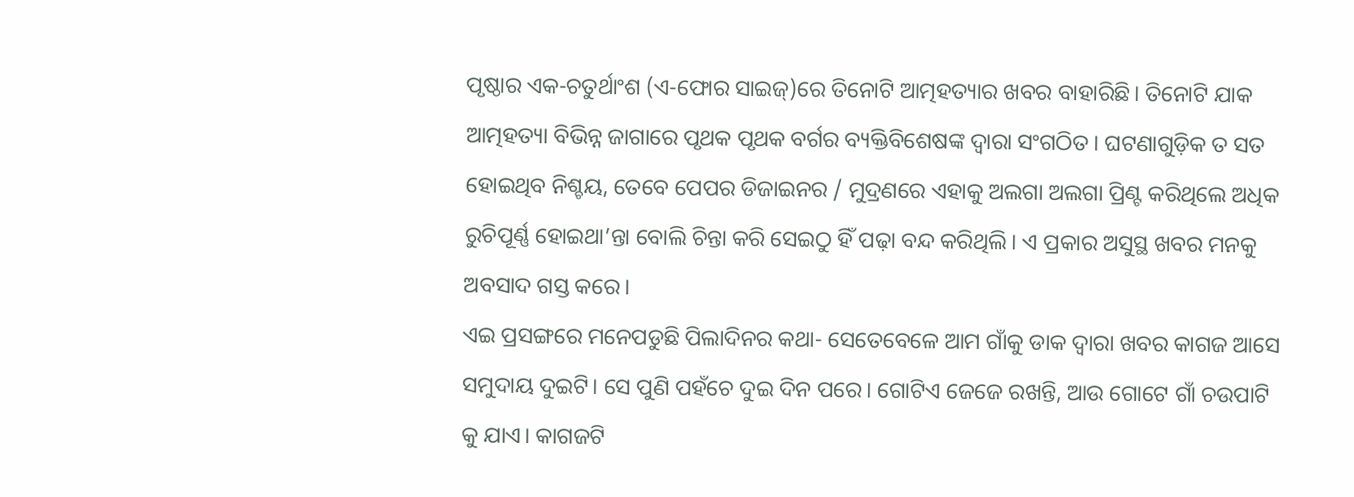ପୃଷ୍ଠାର ଏକ-ଚତୁର୍ଥାଂଶ (ଏ-ଫୋର ସାଇଜ୍)ରେ ତିନୋଟି ଆତ୍ମହତ୍ୟାର ଖବର ବାହାରିଛି। ତିନୋଟି ଯାକ ଆତ୍ମହତ୍ୟା ବିଭିନ୍ନ ଜାଗାରେ ପୃଥକ ପୃଥକ ବର୍ଗର ବ୍ୟକ୍ତିବିଶେଷଙ୍କ ଦ୍ୱାରା ସଂଗଠିତ। ଘଟଣାଗୁଡ଼ିକ ତ ସତ ହୋଇଥିବ ନିଶ୍ଚୟ, ତେବେ ପେପର ଡିଜାଇନର / ମୁଦ୍ରଣରେ ଏହାକୁ ଅଲଗା ଅଲଗା ପ୍ରିଣ୍ଟ କରିଥିଲେ ଅଧିକ ରୁଚିପୂର୍ଣ୍ଣ ହୋଇଥା’ନ୍ତା ବୋଲି ଚିନ୍ତା କରି ସେଇଠୁ ହିଁ ପଢ଼ା ବନ୍ଦ କରିଥିଲି। ଏ ପ୍ରକାର ଅସୁସ୍ଥ ଖବର ମନକୁ ଅବସାଦ ଗସ୍ତ କରେ।
ଏଇ ପ୍ରସଙ୍ଗରେ ମନେପଡୁଛି ପିଲାଦିନର କଥା- ସେତେବେଳେ ଆମ ଗାଁକୁ ଡାକ ଦ୍ୱାରା ଖବର କାଗଜ ଆସେ ସମୁଦାୟ ଦୁଇଟି। ସେ ପୁଣି ପହଁଚେ ଦୁଇ ଦିନ ପରେ। ଗୋଟିଏ ଜେଜେ ରଖନ୍ତି, ଆଉ ଗୋଟେ ଗାଁ ଚଉପାଟି କୁ ଯାଏ। କାଗଜଟି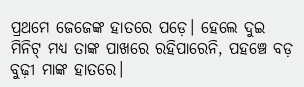ପ୍ରଥମେ ଜେଜେଙ୍କ ହାତରେ ପଡ଼େ। ହେଲେ ଦୁଇ ମିନିଟ୍ ମଧ୍ୟ ତାଙ୍କ ପାଖରେ ରହିପାରେନି, ପହଞ୍ଚେ ବଡ଼ ବୁଢ଼ୀ ମାଙ୍କ ହାତରେ।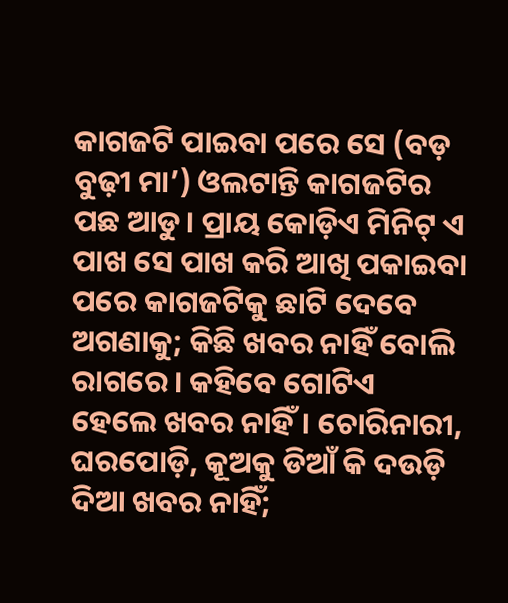କାଗଜଟି ପାଇବା ପରେ ସେ (ବଡ଼ ବୁଢ଼ୀ ମା’) ଓଲଟାନ୍ତି କାଗଜଟିର ପଛ ଆଡୁ। ପ୍ରାୟ କୋଡ଼ିଏ ମିନିଟ୍ ଏ ପାଖ ସେ ପାଖ କରି ଆଖି ପକାଇବା ପରେ କାଗଜଟିକୁ ଛାଟି ଦେବେ ଅଗଣାକୁ; କିଛି ଖବର ନାହିଁ ବୋଲି ରାଗରେ। କହିବେ ଗୋଟିଏ ହେଲେ ଖବର ନାହିଁ। ଚୋରିନାରୀ, ଘରପୋଡ଼ି, କୂଅକୁ ଡିଆଁ କି ଦଉଡ଼ି ଦିଆ ଖବର ନାହିଁ;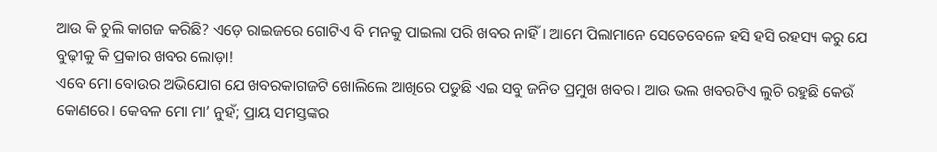ଆଉ କି ଚୁଲି କାଗଜ କରିଛି? ଏଡ଼େ ରାଇଜରେ ଗୋଟିଏ ବି ମନକୁ ପାଇଲା ପରି ଖବର ନାହିଁ। ଆମେ ପିଲାମାନେ ସେତେବେଳେ ହସି ହସି ରହସ୍ୟ କରୁ ଯେ ବୁଢ଼ୀକୁ କି ପ୍ରକାର ଖବର ଲୋଡ଼ା!
ଏବେ ମୋ ବୋଉର ଅଭିଯୋଗ ଯେ ଖବରକାଗଜଟି ଖୋଲିଲେ ଆଖିରେ ପଡୁଛି ଏଇ ସବୁ ଜନିତ ପ୍ରମୁଖ ଖବର। ଆଉ ଭଲ ଖବରଟିଏ ଲୁଚି ରହୁଛି କେଉଁ କୋଣରେ। କେବଳ ମୋ ମା’ ନୁହଁ; ପ୍ରାୟ ସମସ୍ତଙ୍କର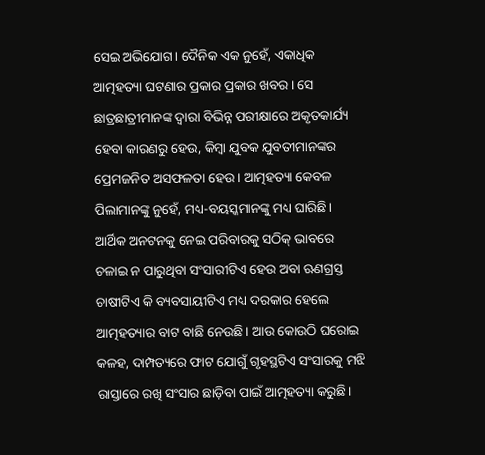ସେଇ ଅଭିଯୋଗ। ଦୈନିକ ଏକ ନୁହେଁ, ଏକାଧିକ ଆତ୍ମହତ୍ୟା ଘଟଣାର ପ୍ରକାର ପ୍ରକାର ଖବର। ସେ ଛାତ୍ରଛାତ୍ରୀମାନଙ୍କ ଦ୍ୱାରା ବିଭିନ୍ନ ପରୀକ୍ଷାରେ ଅକୃତକାର୍ଯ୍ୟ ହେବା କାରଣରୁ ହେଉ, କିମ୍ବା ଯୁବକ ଯୁବତୀମାନଙ୍କର ପ୍ରେମଜନିତ ଅସଫଳତା ହେଉ। ଆତ୍ମହତ୍ୟା କେବଳ ପିଲାମାନଙ୍କୁ ନୁହେଁ, ମଧ୍ୟ-ବୟସ୍କମାନଙ୍କୁ ମଧ୍ୟ ଘାରିଛି। ଆର୍ଥିକ ଅନଟନକୁ ନେଇ ପରିବାରକୁ ସଠିକ୍ ଭାବରେ ଚଳାଇ ନ ପାରୁଥିବା ସଂସାରୀଟିଏ ହେଉ ଅବା ଋଣଗ୍ରସ୍ତ ଚାଷୀଟିଏ କି ବ୍ୟବସାୟୀଟିଏ ମଧ୍ୟ ଦରକାର ହେଲେ ଆତ୍ମହତ୍ୟାର ବାଟ ବାଛି ନେଉଛି। ଆଉ କୋଉଠି ଘରୋଇ କଳହ, ଦାମ୍ପତ୍ୟରେ ଫାଟ ଯୋଗୁଁ ଗୃହସ୍ଥଟିଏ ସଂସାରକୁ ମଝି ରାସ୍ତାରେ ରଖି ସଂସାର ଛାଡ଼ିବା ପାଇଁ ଆତ୍ମହତ୍ୟା କରୁଛି।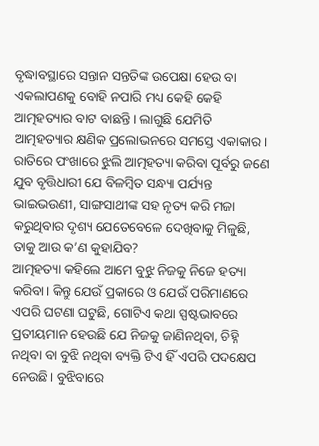ବୃଦ୍ଧାବସ୍ଥାରେ ସନ୍ତାନ ସନ୍ତତିଙ୍କ ଉପେକ୍ଷା ହେଉ ବା ଏକଲାପଣକୁ ବୋହି ନପାରି ମଧ୍ୟ କେହି କେହି ଆତ୍ମହତ୍ୟାର ବାଟ ବାଛନ୍ତି। ଲାଗୁଛି ଯେମିତି ଆତ୍ମହତ୍ୟାର କ୍ଷଣିକ ପ୍ରଲୋଭନରେ ସମସ୍ତେ ଏକାକାର। ରାତିରେ ପଂଖାରେ ଝୁଲି ଆତ୍ମହତ୍ୟା କରିବା ପୂର୍ବରୁ ଜଣେ ଯୁବ ବୃତ୍ତିଧାରୀ ଯେ ବିଳମ୍ବିତ ସନ୍ଧ୍ୟା ପର୍ଯ୍ୟନ୍ତ ଭାଇଭଉଣୀ, ସାଙ୍ଗସାଥୀଙ୍କ ସହ ନୃତ୍ୟ କରି ମଜା କରୁଥିବାର ଦୃଶ୍ୟ ଯେତେବେଳେ ଦେଖିବାକୁ ମିଳୁଛି, ତାକୁ ଆଉ କ’ଣ କୁହାଯିବ?
ଆତ୍ମହତ୍ୟା କହିଲେ ଆମେ ବୁଝୁ ନିଜକୁ ନିଜେ ହତ୍ୟା କରିବା। କିନ୍ତୁ ଯେଉଁ ପ୍ରକାରେ ଓ ଯେଉଁ ପରିମାଣରେ ଏପରି ଘଟଣା ଘଟୁଛି, ଗୋଟିଏ କଥା ସ୍ପଷ୍ଟଭାବରେ ପ୍ରତୀୟମାନ ହେଉଛି ଯେ ନିଜକୁ ଜାଣିନଥିବା, ଚିହ୍ନି ନଥିବା ବା ବୁଝି ନଥିବା ବ୍ୟକ୍ତି ଟିଏ ହିଁ ଏପରି ପଦକ୍ଷେପ ନେଉଛି। ବୁଝିବାରେ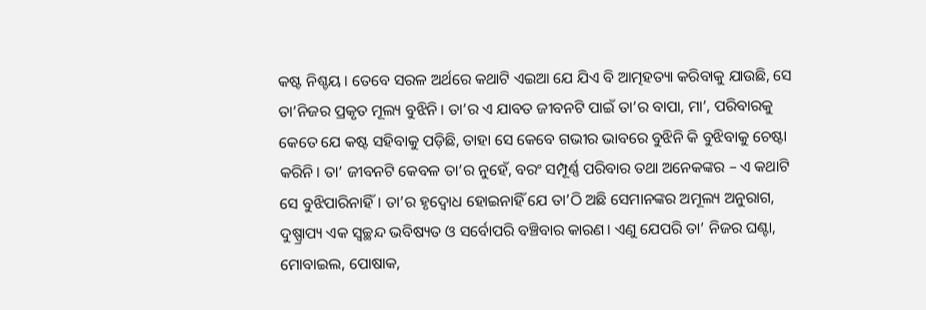କଷ୍ଟ ନିଶ୍ଚୟ। ତେବେ ସରଳ ଅର୍ଥରେ କଥାଟି ଏଇଆ ଯେ ଯିଏ ବି ଆତ୍ମହତ୍ୟା କରିବାକୁ ଯାଉଛି, ସେ ତା’ନିଜର ପ୍ରକୃତ ମୂଲ୍ୟ ବୁଝିନି। ତା’ର ଏ ଯାବତ ଜୀବନଟି ପାଇଁ ତା’ର ବାପା, ମା’, ପରିବାରକୁ କେତେ ଯେ କଷ୍ଟ ସହିବାକୁ ପଡ଼ିଛି, ତାହା ସେ କେବେ ଗଭୀର ଭାବରେ ବୁଝିନି କି ବୁଝିବାକୁ ଚେଷ୍ଟା କରିନି। ତା’ ଜୀବନଟି କେବଳ ତା’ର ନୁହେଁ, ବରଂ ସମ୍ପୂର୍ଣ୍ଣ ପରିବାର ତଥା ଅନେକଙ୍କର – ଏ କଥାଟି ସେ ବୁଝିପାରିନାହିଁ। ତା’ର ହୃଦ୍ବୋଧ ହୋଇନାହିଁ ଯେ ତା’ଠି ଅଛି ସେମାନଙ୍କର ଅମୂଲ୍ୟ ଅନୁରାଗ, ଦୁଷ୍ପ୍ରାପ୍ୟ ଏକ ସ୍ୱଚ୍ଛନ୍ଦ ଭବିଷ୍ୟତ ଓ ସର୍ବୋପରି ବଞ୍ଚିବାର କାରଣ। ଏଣୁ ଯେପରି ତା’ ନିଜର ଘଣ୍ଟା, ମୋବାଇଲ, ପୋଷାକ,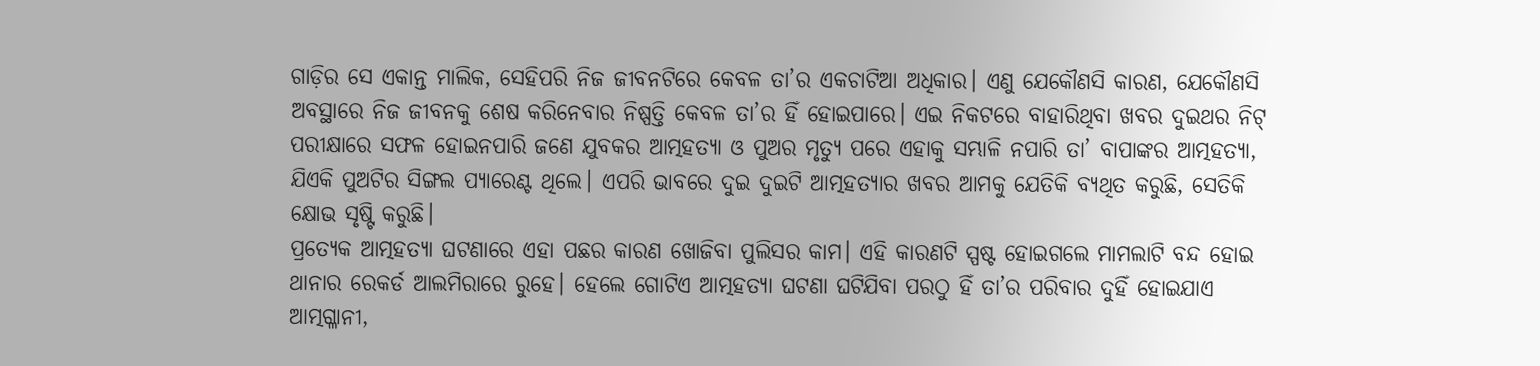ଗାଡ଼ିର ସେ ଏକାନ୍ତ ମାଲିକ, ସେହିପରି ନିଜ ଜୀବନଟିରେ କେବଳ ତା’ର ଏକଚାଟିଆ ଅଧିକାର। ଏଣୁ ଯେକୌଣସି କାରଣ, ଯେକୌଣସି ଅବସ୍ଥାରେ ନିଜ ଜୀବନକୁ ଶେଷ କରିନେବାର ନିଷ୍ପତ୍ତି କେବଳ ତା’ର ହିଁ ହୋଇପାରେ। ଏଇ ନିକଟରେ ବାହାରିଥିବା ଖବର ଦୁଇଥର ନିଟ୍ ପରୀକ୍ଷାରେ ସଫଳ ହୋଇନପାରି ଜଣେ ଯୁବକର ଆତ୍ମହତ୍ୟା ଓ ପୁଅର ମୃତ୍ୟୁ ପରେ ଏହାକୁ ସମ୍ଭାଳି ନପାରି ତା’ ବାପାଙ୍କର ଆତ୍ମହତ୍ୟା, ଯିଏକି ପୁଅଟିର ସିଙ୍ଗଲ ପ୍ୟାରେଣ୍ଟ ଥିଲେ। ଏପରି ଭାବରେ ଦୁଇ ଦୁଇଟି ଆତ୍ମହତ୍ୟାର ଖବର ଆମକୁ ଯେତିକି ବ୍ୟଥିତ କରୁଛି, ସେତିକି କ୍ଷୋଭ ସୃଷ୍ଟି କରୁଛି।
ପ୍ରତ୍ୟେକ ଆତ୍ମହତ୍ୟା ଘଟଣାରେ ଏହା ପଛର କାରଣ ଖୋଜିବା ପୁଲିସର କାମ। ଏହି କାରଣଟି ସ୍ପଷ୍ଟ ହୋଇଗଲେ ମାମଲାଟି ବନ୍ଦ ହୋଇ ଥାନାର ରେକର୍ଡ ଆଲମିରାରେ ରୁହେ। ହେଲେ ଗୋଟିଏ ଆତ୍ମହତ୍ୟା ଘଟଣା ଘଟିଯିବା ପରଠୁ ହିଁ ତା’ର ପରିବାର ଦୁହିଁ ହୋଇଯାଏ ଆତ୍ମଗ୍ଳାନୀ,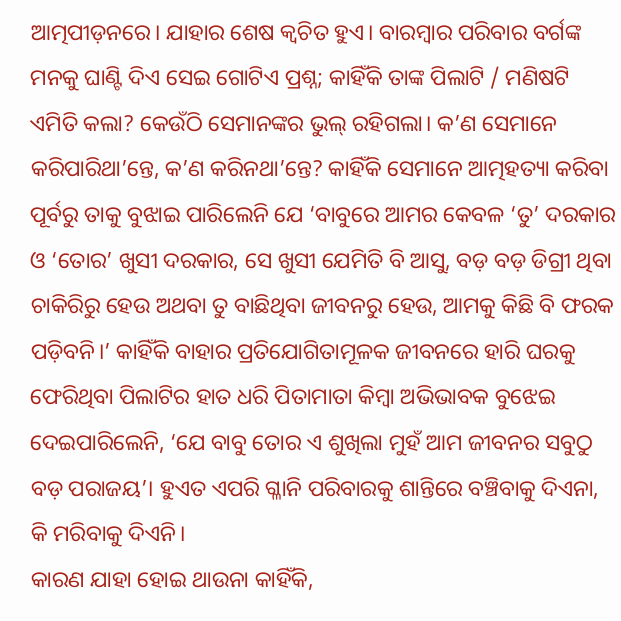ଆତ୍ମପୀଡ଼ନରେ। ଯାହାର ଶେଷ କ୍ୱଚିତ ହୁଏ। ବାରମ୍ବାର ପରିବାର ବର୍ଗଙ୍କ ମନକୁ ଘାଣ୍ଟି ଦିଏ ସେଇ ଗୋଟିଏ ପ୍ରଶ୍ନ; କାହିଁକି ତାଙ୍କ ପିଲାଟି / ମଣିଷଟି ଏମିତି କଲା? କେଉଁଠି ସେମାନଙ୍କର ଭୁଲ୍ ରହିଗଲା। କ’ଣ ସେମାନେ କରିପାରିଥା’ନ୍ତେ, କ’ଣ କରିନଥା’ନ୍ତେ? କାହିଁକି ସେମାନେ ଆତ୍ମହତ୍ୟା କରିବା ପୂର୍ବରୁ ତାକୁ ବୁଝାଇ ପାରିଲେନି ଯେ ‘ବାବୁରେ ଆମର କେବଳ ‘ତୁ’ ଦରକାର ଓ ‘ତୋର’ ଖୁସୀ ଦରକାର, ସେ ଖୁସୀ ଯେମିତି ବି ଆସୁ, ବଡ଼ ବଡ଼ ଡିଗ୍ରୀ ଥିବା ଚାକିରିରୁ ହେଉ ଅଥବା ତୁ ବାଛିଥିବା ଜୀବନରୁ ହେଉ, ଆମକୁ କିଛି ବି ଫରକ ପଡ଼ିବନି।’ କାହିଁକି ବାହାର ପ୍ରତିଯୋଗିତାମୂଳକ ଜୀବନରେ ହାରି ଘରକୁ ଫେରିଥିବା ପିଲାଟିର ହାତ ଧରି ପିତାମାତା କିମ୍ବା ଅଭିଭାବକ ବୁଝେଇ ଦେଇପାରିଲେନି, ‘ଯେ ବାବୁ ତୋର ଏ ଶୁଖିଲା ମୁହଁ ଆମ ଜୀବନର ସବୁଠୁ ବଡ଼ ପରାଜୟ’। ହୁଏତ ଏପରି ଗ୍ଳାନି ପରିବାରକୁ ଶାନ୍ତିରେ ବଞ୍ଚିବାକୁ ଦିଏନା, କି ମରିବାକୁ ଦିଏନି।
କାରଣ ଯାହା ହୋଇ ଥାଉନା କାହିଁକି,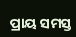ପ୍ରାୟ ସମସ୍ତ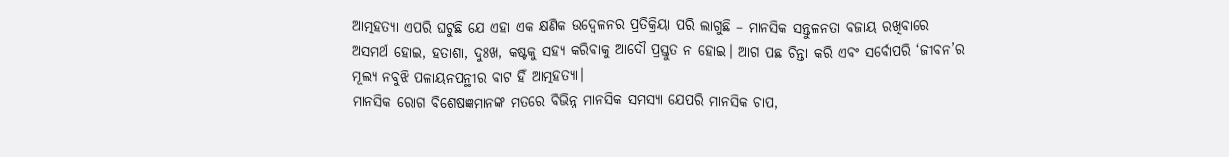ଆତ୍ମହତ୍ୟା ଏପରି ଘଟୁଛି ଯେ ଏହା ଏକ କ୍ଷଣିକ ଉଦ୍ବେଳନର ପ୍ରତିକ୍ରିୟା ପରି ଲାଗୁଛି – ମାନସିକ ସନ୍ତୁଳନତା ବଜାୟ ରଖିବାରେ ଅସମର୍ଥ ହୋଇ, ହତାଶା, ଦୁଃଖ, କଷ୍ଟକୁ ସହ୍ୟ କରିବାକୁ ଆଦୌ ପ୍ରସ୍ତୁତ ନ ହୋଇ। ଆଗ ପଛ ଚିନ୍ତା କରି ଏବଂ ସର୍ବୋପରି ‘ଜୀବନ’ର ମୂଲ୍ୟ ନବୁଝି ପଳାୟନପନ୍ଥୀର ବାଟ ହିଁ ଆତ୍ମହତ୍ୟା।
ମାନସିକ ରୋଗ ବିଶେଷଜ୍ଞମାନଙ୍କ ମତରେ ବିଭିନ୍ନ ମାନସିକ ସମସ୍ୟା ଯେପରି ମାନସିକ ଚାପ,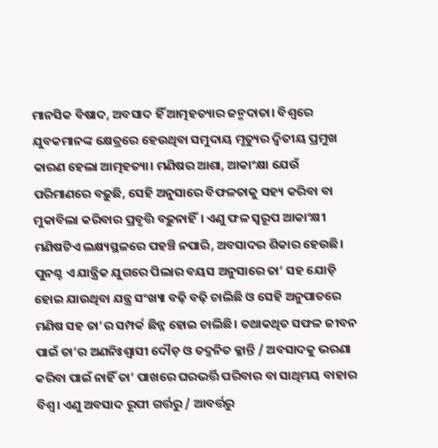ମାନସିକ ବିଷାଦ, ଅବସାଦ ହିଁ ଆତ୍ମହତ୍ୟାର ଜନ୍ମଦାତା। ବିଶ୍ୱରେ ଯୁବକମାନଙ୍କ କ୍ଷେତ୍ରରେ ହେଉଥିବା ସମୁଦାୟ ମୃତ୍ୟୁର ଦ୍ୱିତୀୟ ପ୍ରମୁଖ କାରଣ ହେଲା ଆତ୍ମହତ୍ୟା। ମଣିଷର ଆଶା, ଆକାଂକ୍ଷା ଯେଉଁ ପରିମାଣରେ ବଢ଼ୁଛି, ସେହି ଅନୁସାରେ ବିଫଳତାକୁ ସହ୍ୟ କରିବା ବା ମୁକାବିଲା କରିବାର ପ୍ରବୃତ୍ତି ବଢ଼ୁନାହିଁ। ଏଣୁ ଫଳ ସ୍ୱରୂପ ଆକାଂକ୍ଷୀ ମଣିଷଟିଏ ଲକ୍ଷ୍ୟସ୍ଥଳରେ ପହଞ୍ଚି ନପାରି, ଅବସାଦର ଶିକାର ହେଉଛି। ପୁନଶ୍ଚ ଏ ଯାନ୍ତ୍ରିକ ଯୁଗରେ ପିଲାର ବୟସ ଅନୁସାରେ ତା’ ସହ ଯୋଡ଼ି ହୋଇ ଯାଉଥିବା ଯନ୍ତ୍ର ସଂଖ୍ୟା ବଢ଼ି ବଢ଼ି ଚାଲିଛି ଓ ସେହି ଅନୁପାତରେ ମଣିଷ ସହ ତା’ର ସମ୍ପର୍କ ଛିନ୍ନ ହୋଇ ଚାଲିଛି। ତଥାକଥିତ ସଫଳ ଜୀବନ ପାଇଁ ତା’ର ଅଣନିଃଶ୍ୱାସୀ ଦୌଡ଼ ଓ ତଦ୍ଜନିତ କ୍ଳାନ୍ତି / ଅବସାଦକୁ ଭରଣା କରିବା ପାଇଁ ନାହିଁ ତା’ ପାଖରେ ଘରଭର୍ତ୍ତି ପରିବାର ବା ସାଥିମୟ ବାହାର ବିଶ୍ୱ। ଏଣୁ ଅବସାଦ ରୂପୀ ଗର୍ତ୍ତରୁ / ଆବର୍ତ୍ତରୁ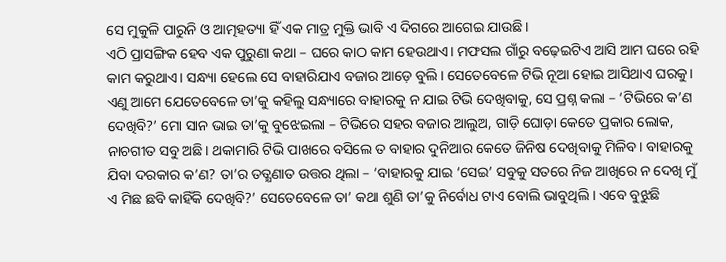ସେ ମୁକୁଳି ପାରୁନି ଓ ଆତ୍ମହତ୍ୟା ହିଁ ଏକ ମାତ୍ର ମୁକ୍ତି ଭାବି ଏ ଦିଗରେ ଆଗେଇ ଯାଉଛି।
ଏଠି ପ୍ରାସଙ୍ଗିକ ହେବ ଏକ ପୁରୁଣା କଥା – ଘରେ କାଠ କାମ ହେଉଥାଏ। ମଫସଲ ଗାଁରୁ ବଢ଼େଇଟିଏ ଆସି ଆମ ଘରେ ରହି କାମ କରୁଥାଏ। ସନ୍ଧ୍ୟା ହେଲେ ସେ ବାହାରିଯାଏ ବଜାର ଆଡ଼େ ବୁଲି। ସେତେବେଳେ ଟିଭି ନୂଆ ହୋଇ ଆସିଥାଏ ଘରକୁ। ଏଣୁ ଆମେ ଯେତେବେଳେ ତା’କୁ କହିଲୁ ସନ୍ଧ୍ୟାରେ ବାହାରକୁ ନ ଯାଇ ଟିଭି ଦେଖିବାକୁ, ସେ ପ୍ରଶ୍ନ କଲା – ‘ଟିଭିରେ କ’ଣ ଦେଖିବି?’ ମୋ ସାନ ଭାଇ ତା’କୁ ବୁଝେଇଲା – ଟିଭିରେ ସହର ବଜାର ଆଲୁଅ, ଗାଡ଼ି ଘୋଡ଼ା କେତେ ପ୍ରକାର ଲୋକ, ନାଚଗୀତ ସବୁ ଅଛି। ଥକାମାରି ଟିଭି ପାଖରେ ବସିଲେ ତ ବାହାର ଦୁନିଆର କେତେ ଜିନିଷ ଦେଖିବାକୁ ମିଳିବ। ବାହାରକୁ ଯିବା ଦରକାର କ’ଣ? ତା’ର ତତ୍କ୍ଷଣାତ ଉତ୍ତର ଥିଲା – ‘ବାହାରକୁ ଯାଇ ‘ସେଇ’ ସବୁକୁ ସତରେ ନିଜ ଆଖିରେ ନ ଦେଖି ମୁଁ ଏ ମିଛ ଛବି କାହିଁକି ଦେଖିବି?’ ସେତେବେଳେ ତା’ କଥା ଶୁଣି ତା’କୁ ନିର୍ବୋଧ ଟାଏ ବୋଲି ଭାବୁଥିଲି। ଏବେ ବୁଝୁଛି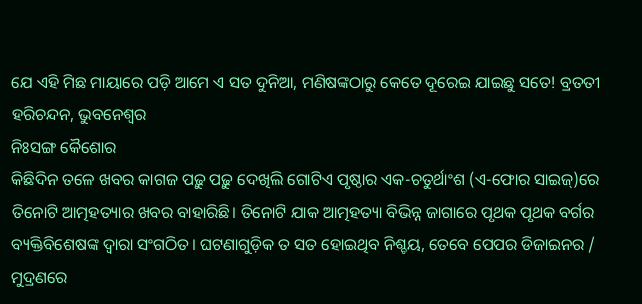ଯେ ଏହି ମିଛ ମାୟାରେ ପଡ଼ି ଆମେ ଏ ସତ ଦୁନିଆ, ମଣିଷଙ୍କଠାରୁ କେତେ ଦୂରେଇ ଯାଇଛୁ ସତେ! ବ୍ରତତୀ ହରିଚନ୍ଦନ, ଭୁବନେଶ୍ୱର
ନିଃସଙ୍ଗ କୈଶୋର
କିଛିଦିନ ତଳେ ଖବର କାଗଜ ପଢ଼ୁ ପଢ଼ୁ ଦେଖିଲି ଗୋଟିଏ ପୃଷ୍ଠାର ଏକ-ଚତୁର୍ଥାଂଶ (ଏ-ଫୋର ସାଇଜ୍)ରେ ତିନୋଟି ଆତ୍ମହତ୍ୟାର ଖବର ବାହାରିଛି। ତିନୋଟି ଯାକ ଆତ୍ମହତ୍ୟା ବିଭିନ୍ନ ଜାଗାରେ ପୃଥକ ପୃଥକ ବର୍ଗର ବ୍ୟକ୍ତିବିଶେଷଙ୍କ ଦ୍ୱାରା ସଂଗଠିତ। ଘଟଣାଗୁଡ଼ିକ ତ ସତ ହୋଇଥିବ ନିଶ୍ଚୟ, ତେବେ ପେପର ଡିଜାଇନର / ମୁଦ୍ରଣରେ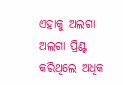ଏହାକୁ ଅଲଗା ଅଲଗା ପ୍ରିଣ୍ଟ କରିଥିଲେ ଅଧିକ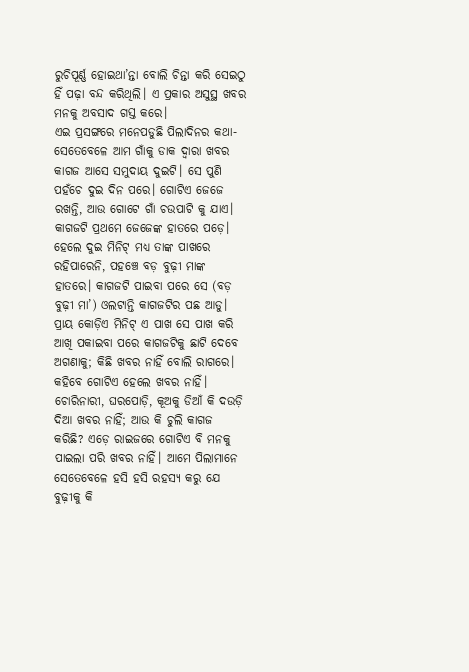ରୁଚିପୂର୍ଣ୍ଣ ହୋଇଥା’ନ୍ତା ବୋଲି ଚିନ୍ତା କରି ସେଇଠୁ ହିଁ ପଢ଼ା ବନ୍ଦ କରିଥିଲି। ଏ ପ୍ରକାର ଅସୁସ୍ଥ ଖବର ମନକୁ ଅବସାଦ ଗସ୍ତ କରେ।
ଏଇ ପ୍ରସଙ୍ଗରେ ମନେପଡୁଛି ପିଲାଦିନର କଥା- ସେତେବେଳେ ଆମ ଗାଁକୁ ଡାକ ଦ୍ୱାରା ଖବର କାଗଜ ଆସେ ସମୁଦାୟ ଦୁଇଟି। ସେ ପୁଣି ପହଁଚେ ଦୁଇ ଦିନ ପରେ। ଗୋଟିଏ ଜେଜେ ରଖନ୍ତି, ଆଉ ଗୋଟେ ଗାଁ ଚଉପାଟି କୁ ଯାଏ। କାଗଜଟି ପ୍ରଥମେ ଜେଜେଙ୍କ ହାତରେ ପଡ଼େ। ହେଲେ ଦୁଇ ମିନିଟ୍ ମଧ୍ୟ ତାଙ୍କ ପାଖରେ ରହିପାରେନି, ପହଞ୍ଚେ ବଡ଼ ବୁଢ଼ୀ ମାଙ୍କ ହାତରେ। କାଗଜଟି ପାଇବା ପରେ ସେ (ବଡ଼ ବୁଢ଼ୀ ମା’) ଓଲଟାନ୍ତି କାଗଜଟିର ପଛ ଆଡୁ। ପ୍ରାୟ କୋଡ଼ିଏ ମିନିଟ୍ ଏ ପାଖ ସେ ପାଖ କରି ଆଖି ପକାଇବା ପରେ କାଗଜଟିକୁ ଛାଟି ଦେବେ ଅଗଣାକୁ; କିଛି ଖବର ନାହିଁ ବୋଲି ରାଗରେ। କହିବେ ଗୋଟିଏ ହେଲେ ଖବର ନାହିଁ। ଚୋରିନାରୀ, ଘରପୋଡ଼ି, କୂଅକୁ ଡିଆଁ କି ଦଉଡ଼ି ଦିଆ ଖବର ନାହିଁ; ଆଉ କି ଚୁଲି କାଗଜ କରିଛି? ଏଡ଼େ ରାଇଜରେ ଗୋଟିଏ ବି ମନକୁ ପାଇଲା ପରି ଖବର ନାହିଁ। ଆମେ ପିଲାମାନେ ସେତେବେଳେ ହସି ହସି ରହସ୍ୟ କରୁ ଯେ ବୁଢ଼ୀକୁ କି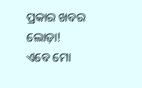ପ୍ରକାର ଖବର ଲୋଡ଼ା!
ଏବେ ମୋ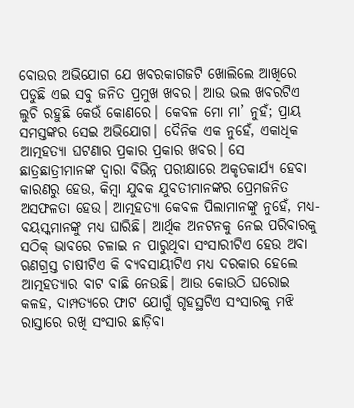ବୋଉର ଅଭିଯୋଗ ଯେ ଖବରକାଗଜଟି ଖୋଲିଲେ ଆଖିରେ ପଡୁଛି ଏଇ ସବୁ ଜନିତ ପ୍ରମୁଖ ଖବର। ଆଉ ଭଲ ଖବରଟିଏ ଲୁଚି ରହୁଛି କେଉଁ କୋଣରେ। କେବଳ ମୋ ମା’ ନୁହଁ; ପ୍ରାୟ ସମସ୍ତଙ୍କର ସେଇ ଅଭିଯୋଗ। ଦୈନିକ ଏକ ନୁହେଁ, ଏକାଧିକ ଆତ୍ମହତ୍ୟା ଘଟଣାର ପ୍ରକାର ପ୍ରକାର ଖବର। ସେ ଛାତ୍ରଛାତ୍ରୀମାନଙ୍କ ଦ୍ୱାରା ବିଭିନ୍ନ ପରୀକ୍ଷାରେ ଅକୃତକାର୍ଯ୍ୟ ହେବା କାରଣରୁ ହେଉ, କିମ୍ବା ଯୁବକ ଯୁବତୀମାନଙ୍କର ପ୍ରେମଜନିତ ଅସଫଳତା ହେଉ। ଆତ୍ମହତ୍ୟା କେବଳ ପିଲାମାନଙ୍କୁ ନୁହେଁ, ମଧ୍ୟ-ବୟସ୍କମାନଙ୍କୁ ମଧ୍ୟ ଘାରିଛି। ଆର୍ଥିକ ଅନଟନକୁ ନେଇ ପରିବାରକୁ ସଠିକ୍ ଭାବରେ ଚଳାଇ ନ ପାରୁଥିବା ସଂସାରୀଟିଏ ହେଉ ଅବା ଋଣଗ୍ରସ୍ତ ଚାଷୀଟିଏ କି ବ୍ୟବସାୟୀଟିଏ ମଧ୍ୟ ଦରକାର ହେଲେ ଆତ୍ମହତ୍ୟାର ବାଟ ବାଛି ନେଉଛି। ଆଉ କୋଉଠି ଘରୋଇ କଳହ, ଦାମ୍ପତ୍ୟରେ ଫାଟ ଯୋଗୁଁ ଗୃହସ୍ଥଟିଏ ସଂସାରକୁ ମଝି ରାସ୍ତାରେ ରଖି ସଂସାର ଛାଡ଼ିବା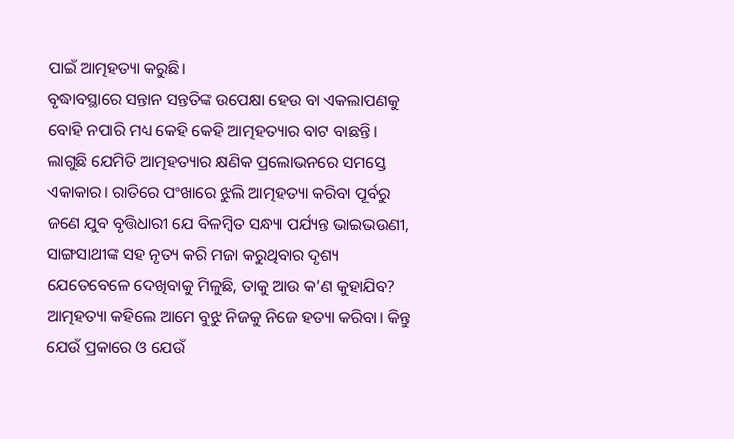ପାଇଁ ଆତ୍ମହତ୍ୟା କରୁଛି।
ବୃଦ୍ଧାବସ୍ଥାରେ ସନ୍ତାନ ସନ୍ତତିଙ୍କ ଉପେକ୍ଷା ହେଉ ବା ଏକଲାପଣକୁ ବୋହି ନପାରି ମଧ୍ୟ କେହି କେହି ଆତ୍ମହତ୍ୟାର ବାଟ ବାଛନ୍ତି। ଲାଗୁଛି ଯେମିତି ଆତ୍ମହତ୍ୟାର କ୍ଷଣିକ ପ୍ରଲୋଭନରେ ସମସ୍ତେ ଏକାକାର। ରାତିରେ ପଂଖାରେ ଝୁଲି ଆତ୍ମହତ୍ୟା କରିବା ପୂର୍ବରୁ ଜଣେ ଯୁବ ବୃତ୍ତିଧାରୀ ଯେ ବିଳମ୍ବିତ ସନ୍ଧ୍ୟା ପର୍ଯ୍ୟନ୍ତ ଭାଇଭଉଣୀ, ସାଙ୍ଗସାଥୀଙ୍କ ସହ ନୃତ୍ୟ କରି ମଜା କରୁଥିବାର ଦୃଶ୍ୟ ଯେତେବେଳେ ଦେଖିବାକୁ ମିଳୁଛି, ତାକୁ ଆଉ କ’ଣ କୁହାଯିବ?
ଆତ୍ମହତ୍ୟା କହିଲେ ଆମେ ବୁଝୁ ନିଜକୁ ନିଜେ ହତ୍ୟା କରିବା। କିନ୍ତୁ ଯେଉଁ ପ୍ରକାରେ ଓ ଯେଉଁ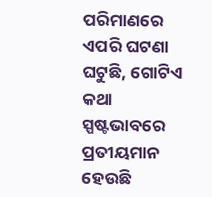ପରିମାଣରେ ଏପରି ଘଟଣା ଘଟୁଛି, ଗୋଟିଏ କଥା ସ୍ପଷ୍ଟଭାବରେ ପ୍ରତୀୟମାନ ହେଉଛି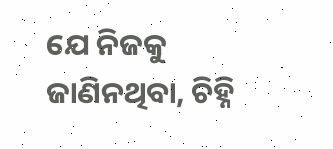ଯେ ନିଜକୁ ଜାଣିନଥିବା, ଚିହ୍ନି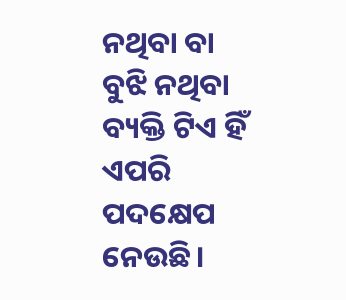ନଥିବା ବା ବୁଝି ନଥିବା ବ୍ୟକ୍ତି ଟିଏ ହିଁ ଏପରି ପଦକ୍ଷେପ ନେଉଛି।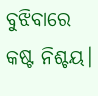ବୁଝିବାରେ କଷ୍ଟ ନିଶ୍ଚୟ।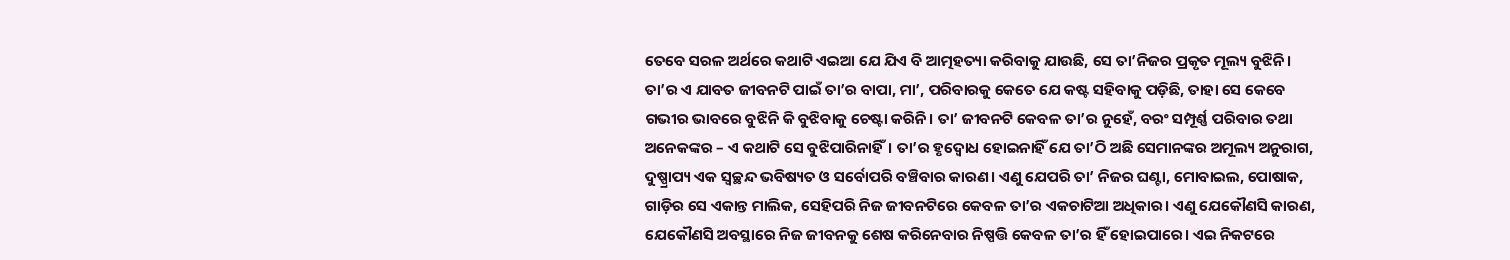ତେବେ ସରଳ ଅର୍ଥରେ କଥାଟି ଏଇଆ ଯେ ଯିଏ ବି ଆତ୍ମହତ୍ୟା କରିବାକୁ ଯାଉଛି, ସେ ତା’ନିଜର ପ୍ରକୃତ ମୂଲ୍ୟ ବୁଝିନି। ତା’ର ଏ ଯାବତ ଜୀବନଟି ପାଇଁ ତା’ର ବାପା, ମା’, ପରିବାରକୁ କେତେ ଯେ କଷ୍ଟ ସହିବାକୁ ପଡ଼ିଛି, ତାହା ସେ କେବେ ଗଭୀର ଭାବରେ ବୁଝିନି କି ବୁଝିବାକୁ ଚେଷ୍ଟା କରିନି। ତା’ ଜୀବନଟି କେବଳ ତା’ର ନୁହେଁ, ବରଂ ସମ୍ପୂର୍ଣ୍ଣ ପରିବାର ତଥା ଅନେକଙ୍କର – ଏ କଥାଟି ସେ ବୁଝିପାରିନାହିଁ। ତା’ର ହୃଦ୍ବୋଧ ହୋଇନାହିଁ ଯେ ତା’ଠି ଅଛି ସେମାନଙ୍କର ଅମୂଲ୍ୟ ଅନୁରାଗ, ଦୁଷ୍ପ୍ରାପ୍ୟ ଏକ ସ୍ୱଚ୍ଛନ୍ଦ ଭବିଷ୍ୟତ ଓ ସର୍ବୋପରି ବଞ୍ଚିବାର କାରଣ। ଏଣୁ ଯେପରି ତା’ ନିଜର ଘଣ୍ଟା, ମୋବାଇଲ, ପୋଷାକ, ଗାଡ଼ିର ସେ ଏକାନ୍ତ ମାଲିକ, ସେହିପରି ନିଜ ଜୀବନଟିରେ କେବଳ ତା’ର ଏକଚାଟିଆ ଅଧିକାର। ଏଣୁ ଯେକୌଣସି କାରଣ, ଯେକୌଣସି ଅବସ୍ଥାରେ ନିଜ ଜୀବନକୁ ଶେଷ କରିନେବାର ନିଷ୍ପତ୍ତି କେବଳ ତା’ର ହିଁ ହୋଇପାରେ। ଏଇ ନିକଟରେ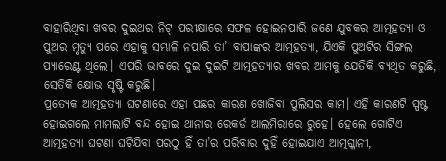ବାହାରିଥିବା ଖବର ଦୁଇଥର ନିଟ୍ ପରୀକ୍ଷାରେ ସଫଳ ହୋଇନପାରି ଜଣେ ଯୁବକର ଆତ୍ମହତ୍ୟା ଓ ପୁଅର ମୃତ୍ୟୁ ପରେ ଏହାକୁ ସମ୍ଭାଳି ନପାରି ତା’ ବାପାଙ୍କର ଆତ୍ମହତ୍ୟା, ଯିଏକି ପୁଅଟିର ସିଙ୍ଗଲ ପ୍ୟାରେଣ୍ଟ ଥିଲେ। ଏପରି ଭାବରେ ଦୁଇ ଦୁଇଟି ଆତ୍ମହତ୍ୟାର ଖବର ଆମକୁ ଯେତିକି ବ୍ୟଥିତ କରୁଛି, ସେତିକି କ୍ଷୋଭ ସୃଷ୍ଟି କରୁଛି।
ପ୍ରତ୍ୟେକ ଆତ୍ମହତ୍ୟା ଘଟଣାରେ ଏହା ପଛର କାରଣ ଖୋଜିବା ପୁଲିସର କାମ। ଏହି କାରଣଟି ସ୍ପଷ୍ଟ ହୋଇଗଲେ ମାମଲାଟି ବନ୍ଦ ହୋଇ ଥାନାର ରେକର୍ଡ ଆଲମିରାରେ ରୁହେ। ହେଲେ ଗୋଟିଏ ଆତ୍ମହତ୍ୟା ଘଟଣା ଘଟିଯିବା ପରଠୁ ହିଁ ତା’ର ପରିବାର ଦୁହିଁ ହୋଇଯାଏ ଆତ୍ମଗ୍ଳାନୀ,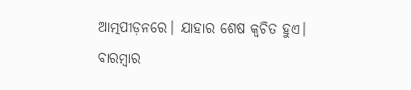ଆତ୍ମପୀଡ଼ନରେ। ଯାହାର ଶେଷ କ୍ୱଚିତ ହୁଏ। ବାରମ୍ବାର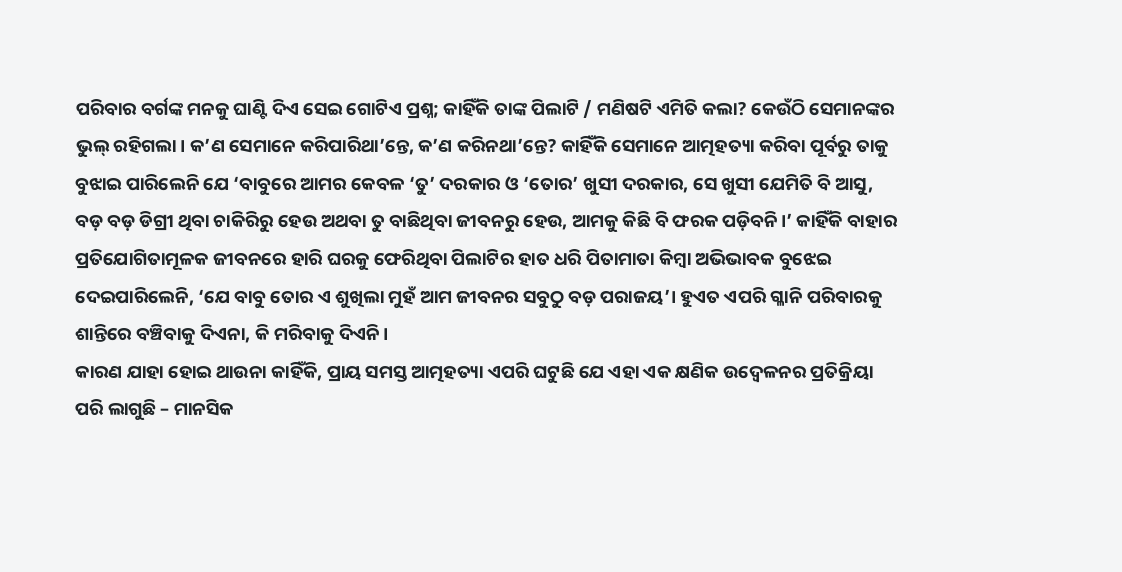ପରିବାର ବର୍ଗଙ୍କ ମନକୁ ଘାଣ୍ଟି ଦିଏ ସେଇ ଗୋଟିଏ ପ୍ରଶ୍ନ; କାହିଁକି ତାଙ୍କ ପିଲାଟି / ମଣିଷଟି ଏମିତି କଲା? କେଉଁଠି ସେମାନଙ୍କର ଭୁଲ୍ ରହିଗଲା। କ’ଣ ସେମାନେ କରିପାରିଥା’ନ୍ତେ, କ’ଣ କରିନଥା’ନ୍ତେ? କାହିଁକି ସେମାନେ ଆତ୍ମହତ୍ୟା କରିବା ପୂର୍ବରୁ ତାକୁ ବୁଝାଇ ପାରିଲେନି ଯେ ‘ବାବୁରେ ଆମର କେବଳ ‘ତୁ’ ଦରକାର ଓ ‘ତୋର’ ଖୁସୀ ଦରକାର, ସେ ଖୁସୀ ଯେମିତି ବି ଆସୁ, ବଡ଼ ବଡ଼ ଡିଗ୍ରୀ ଥିବା ଚାକିରିରୁ ହେଉ ଅଥବା ତୁ ବାଛିଥିବା ଜୀବନରୁ ହେଉ, ଆମକୁ କିଛି ବି ଫରକ ପଡ଼ିବନି।’ କାହିଁକି ବାହାର ପ୍ରତିଯୋଗିତାମୂଳକ ଜୀବନରେ ହାରି ଘରକୁ ଫେରିଥିବା ପିଲାଟିର ହାତ ଧରି ପିତାମାତା କିମ୍ବା ଅଭିଭାବକ ବୁଝେଇ ଦେଇପାରିଲେନି, ‘ଯେ ବାବୁ ତୋର ଏ ଶୁଖିଲା ମୁହଁ ଆମ ଜୀବନର ସବୁଠୁ ବଡ଼ ପରାଜୟ’। ହୁଏତ ଏପରି ଗ୍ଳାନି ପରିବାରକୁ ଶାନ୍ତିରେ ବଞ୍ଚିବାକୁ ଦିଏନା, କି ମରିବାକୁ ଦିଏନି।
କାରଣ ଯାହା ହୋଇ ଥାଉନା କାହିଁକି, ପ୍ରାୟ ସମସ୍ତ ଆତ୍ମହତ୍ୟା ଏପରି ଘଟୁଛି ଯେ ଏହା ଏକ କ୍ଷଣିକ ଉଦ୍ବେଳନର ପ୍ରତିକ୍ରିୟା ପରି ଲାଗୁଛି – ମାନସିକ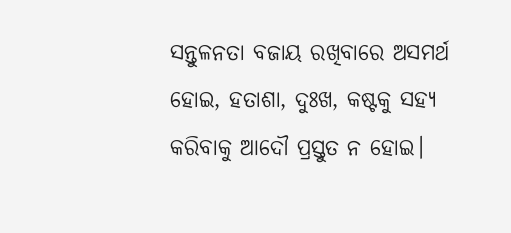ସନ୍ତୁଳନତା ବଜାୟ ରଖିବାରେ ଅସମର୍ଥ ହୋଇ, ହତାଶା, ଦୁଃଖ, କଷ୍ଟକୁ ସହ୍ୟ କରିବାକୁ ଆଦୌ ପ୍ରସ୍ତୁତ ନ ହୋଇ।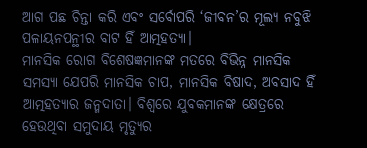ଆଗ ପଛ ଚିନ୍ତା କରି ଏବଂ ସର୍ବୋପରି ‘ଜୀବନ’ର ମୂଲ୍ୟ ନବୁଝି ପଳାୟନପନ୍ଥୀର ବାଟ ହିଁ ଆତ୍ମହତ୍ୟା।
ମାନସିକ ରୋଗ ବିଶେଷଜ୍ଞମାନଙ୍କ ମତରେ ବିଭିନ୍ନ ମାନସିକ ସମସ୍ୟା ଯେପରି ମାନସିକ ଚାପ, ମାନସିକ ବିଷାଦ, ଅବସାଦ ହିଁ ଆତ୍ମହତ୍ୟାର ଜନ୍ମଦାତା। ବିଶ୍ୱରେ ଯୁବକମାନଙ୍କ କ୍ଷେତ୍ରରେ ହେଉଥିବା ସମୁଦାୟ ମୃତ୍ୟୁର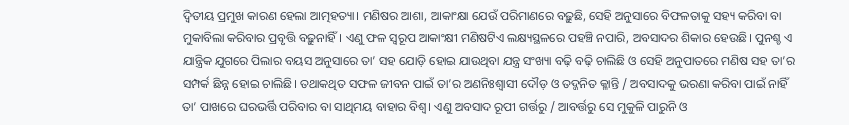ଦ୍ୱିତୀୟ ପ୍ରମୁଖ କାରଣ ହେଲା ଆତ୍ମହତ୍ୟା। ମଣିଷର ଆଶା, ଆକାଂକ୍ଷା ଯେଉଁ ପରିମାଣରେ ବଢ଼ୁଛି, ସେହି ଅନୁସାରେ ବିଫଳତାକୁ ସହ୍ୟ କରିବା ବା ମୁକାବିଲା କରିବାର ପ୍ରବୃତ୍ତି ବଢ଼ୁନାହିଁ। ଏଣୁ ଫଳ ସ୍ୱରୂପ ଆକାଂକ୍ଷୀ ମଣିଷଟିଏ ଲକ୍ଷ୍ୟସ୍ଥଳରେ ପହଞ୍ଚି ନପାରି, ଅବସାଦର ଶିକାର ହେଉଛି। ପୁନଶ୍ଚ ଏ ଯାନ୍ତ୍ରିକ ଯୁଗରେ ପିଲାର ବୟସ ଅନୁସାରେ ତା’ ସହ ଯୋଡ଼ି ହୋଇ ଯାଉଥିବା ଯନ୍ତ୍ର ସଂଖ୍ୟା ବଢ଼ି ବଢ଼ି ଚାଲିଛି ଓ ସେହି ଅନୁପାତରେ ମଣିଷ ସହ ତା’ର ସମ୍ପର୍କ ଛିନ୍ନ ହୋଇ ଚାଲିଛି। ତଥାକଥିତ ସଫଳ ଜୀବନ ପାଇଁ ତା’ର ଅଣନିଃଶ୍ୱାସୀ ଦୌଡ଼ ଓ ତଦ୍ଜନିତ କ୍ଳାନ୍ତି / ଅବସାଦକୁ ଭରଣା କରିବା ପାଇଁ ନାହିଁ ତା’ ପାଖରେ ଘରଭର୍ତ୍ତି ପରିବାର ବା ସାଥିମୟ ବାହାର ବିଶ୍ୱ। ଏଣୁ ଅବସାଦ ରୂପୀ ଗର୍ତ୍ତରୁ / ଆବର୍ତ୍ତରୁ ସେ ମୁକୁଳି ପାରୁନି ଓ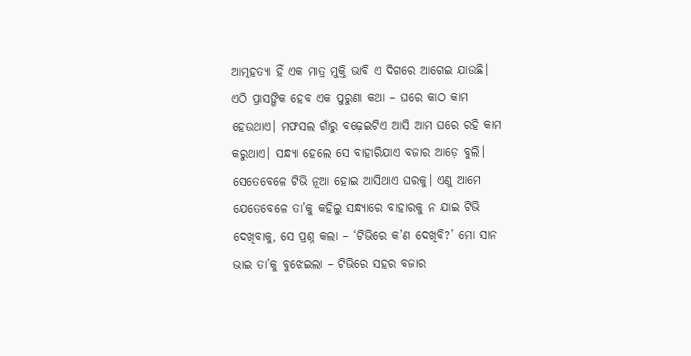ଆତ୍ମହତ୍ୟା ହିଁ ଏକ ମାତ୍ର ମୁକ୍ତି ଭାବି ଏ ଦିଗରେ ଆଗେଇ ଯାଉଛି।
ଏଠି ପ୍ରାସଙ୍ଗିକ ହେବ ଏକ ପୁରୁଣା କଥା – ଘରେ କାଠ କାମ ହେଉଥାଏ। ମଫସଲ ଗାଁରୁ ବଢ଼େଇଟିଏ ଆସି ଆମ ଘରେ ରହି କାମ କରୁଥାଏ। ସନ୍ଧ୍ୟା ହେଲେ ସେ ବାହାରିଯାଏ ବଜାର ଆଡ଼େ ବୁଲି। ସେତେବେଳେ ଟିଭି ନୂଆ ହୋଇ ଆସିଥାଏ ଘରକୁ। ଏଣୁ ଆମେ ଯେତେବେଳେ ତା’କୁ କହିଲୁ ସନ୍ଧ୍ୟାରେ ବାହାରକୁ ନ ଯାଇ ଟିଭି ଦେଖିବାକୁ, ସେ ପ୍ରଶ୍ନ କଲା – ‘ଟିଭିରେ କ’ଣ ଦେଖିବି?’ ମୋ ସାନ ଭାଇ ତା’କୁ ବୁଝେଇଲା – ଟିଭିରେ ସହର ବଜାର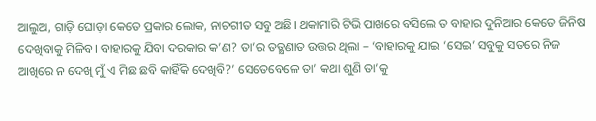ଆଲୁଅ, ଗାଡ଼ି ଘୋଡ଼ା କେତେ ପ୍ରକାର ଲୋକ, ନାଚଗୀତ ସବୁ ଅଛି। ଥକାମାରି ଟିଭି ପାଖରେ ବସିଲେ ତ ବାହାର ଦୁନିଆର କେତେ ଜିନିଷ ଦେଖିବାକୁ ମିଳିବ। ବାହାରକୁ ଯିବା ଦରକାର କ’ଣ? ତା’ର ତତ୍କ୍ଷଣାତ ଉତ୍ତର ଥିଲା – ‘ବାହାରକୁ ଯାଇ ‘ସେଇ’ ସବୁକୁ ସତରେ ନିଜ ଆଖିରେ ନ ଦେଖି ମୁଁ ଏ ମିଛ ଛବି କାହିଁକି ଦେଖିବି?’ ସେତେବେଳେ ତା’ କଥା ଶୁଣି ତା’କୁ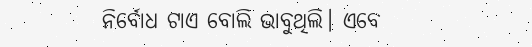ନିର୍ବୋଧ ଟାଏ ବୋଲି ଭାବୁଥିଲି। ଏବେ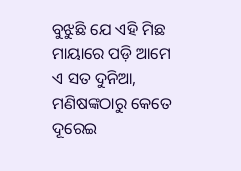ବୁଝୁଛି ଯେ ଏହି ମିଛ ମାୟାରେ ପଡ଼ି ଆମେ ଏ ସତ ଦୁନିଆ, ମଣିଷଙ୍କଠାରୁ କେତେ ଦୂରେଇ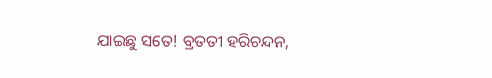ଯାଇଛୁ ସତେ! ବ୍ରତତୀ ହରିଚନ୍ଦନ,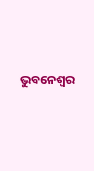ଭୁବନେଶ୍ୱର